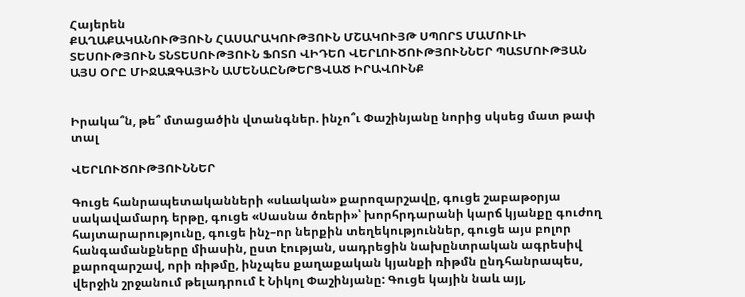Հայերեն
ՔԱՂԱՔԱԿԱՆՈՒԹՅՈՒՆ ՀԱՍԱՐԱԿՈՒԹՅՈՒՆ ՄՇԱԿՈՒՅԹ ՍՊՈՐՏ ՄԱՄՈՒԼԻ ՏԵՍՈՒԹՅՈՒՆ ՏՆՏԵՍՈՒԹՅՈՒՆ ՖՈՏՈ ՎԻԴԵՈ ՎԵՐԼՈՒԾՈՒԹՅՈՒՆՆԵՐ ՊԱՏՄՈՒԹՅԱՆ ԱՅՍ ՕՐԸ ՄԻՋԱԶԳԱՅԻՆ ԱՄԵՆԱԸՆԹԵՐՑՎԱԾ ԻՐԱՎՈՒՆՔ


Իրակա՞ն, թե՞ մտացածին վտանգներ. ինչո՞ւ Փաշինյանը նորից սկսեց մատ թափ տալ

ՎԵՐԼՈՒԾՈՒԹՅՈՒՆՆԵՐ

Գուցե հանրապետականների «սևական» քարոզարշավը, գուցե շաբաթօրյա սակավամարդ երթը, գուցե «Սասնա ծռերի»՝ խորհրդարանի կարճ կյանքը գուժող հայտարարությունը, գուցե ինչ–որ ներքին տեղեկություններ, գուցե այս բոլոր հանգամանքները միասին, ըստ էության, սադրեցին նախընտրական ագրեսիվ քարոզարշավ, որի ռիթմը, ինչպես քաղաքական կյանքի ռիթմն ընդհանրապես, վերջին շրջանում թելադրում է Նիկոլ Փաշինյանը: Գուցե կային նաև այլ,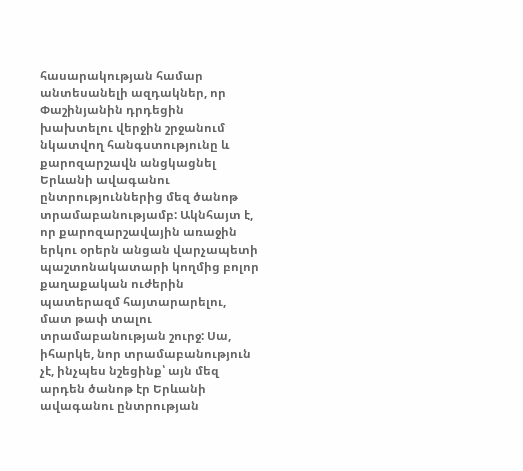հասարակության համար անտեսանելի ազդակներ, որ Փաշինյանին դրդեցին խախտելու վերջին շրջանում նկատվող հանգստությունը և քարոզարշավն անցկացնել Երևանի ավագանու ընտրություններից մեզ ծանոթ տրամաբանությամբ: Ակնհայտ է, որ քարոզարշավային առաջին երկու օրերն անցան վարչապետի պաշտոնակատարի կողմից բոլոր քաղաքական ուժերին պատերազմ հայտարարելու, մատ թափ տալու տրամաբանության շուրջ: Սա, իհարկե, նոր տրամաբանություն չէ, ինչպես նշեցինք՝ այն մեզ արդեն ծանոթ էր Երևանի ավագանու ընտրության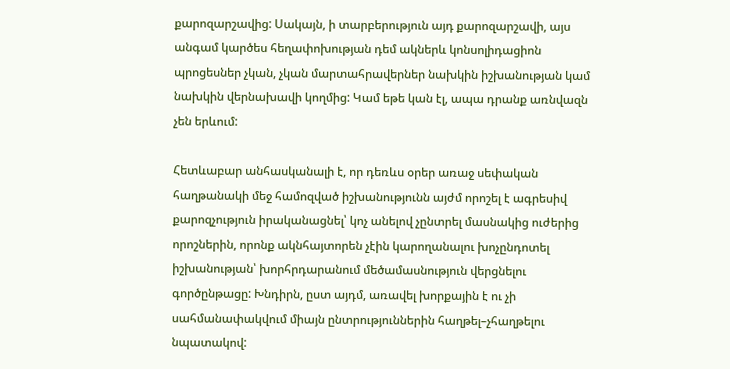քարոզարշավից: Սակայն, ի տարբերություն այդ քարոզարշավի, այս անգամ կարծես հեղափոխության դեմ ակներև կոնսոլիդացիոն պրոցեսներ չկան, չկան մարտահրավերներ նախկին իշխանության կամ նախկին վերնախավի կողմից: Կամ եթե կան էլ, ապա դրանք առնվազն չեն երևում:

Հետևաբար անհասկանալի է, որ դեռևս օրեր առաջ սեփական հաղթանակի մեջ համոզված իշխանությունն այժմ որոշել է ագրեսիվ քարոզչություն իրականացնել՝ կոչ անելով չընտրել մասնակից ուժերից որոշներին, որոնք ակնհայտորեն չէին կարողանալու խոչընդոտել իշխանության՝ խորհրդարանում մեծամասնություն վերցնելու գործընթացը: Խնդիրն, ըստ այդմ, առավել խորքային է ու չի սահմանափակվում միայն ընտրություններին հաղթել–չհաղթելու նպատակով: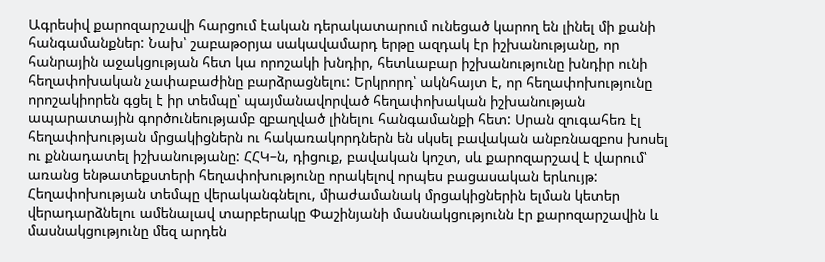Ագրեսիվ քարոզարշավի հարցում էական դերակատարում ունեցած կարող են լինել մի քանի հանգամանքներ: Նախ՝ շաբաթօրյա սակավամարդ երթը ազդակ էր իշխանությանը, որ հանրային աջակցության հետ կա որոշակի խնդիր, հետևաբար իշխանությունը խնդիր ունի հեղափոխական չափաբաժինը բարձրացնելու: Երկրորդ՝ ակնհայտ է, որ հեղափոխությունը որոշակիորեն գցել է իր տեմպը՝ պայմանավորված հեղափոխական իշխանության ապարատային գործունեությամբ զբաղված լինելու հանգամանքի հետ: Սրան զուգահեռ էլ հեղափոխության մրցակիցներն ու հակառակորդներն են սկսել բավական անբռնազբոս խոսել ու քննադատել իշխանությանը: ՀՀԿ–ն, դիցուք, բավական կոշտ, սև քարոզարշավ է վարում՝ առանց ենթատեքստերի հեղափոխությունը որակելով որպես բացասական երևույթ: Հեղափոխության տեմպը վերականգնելու, միաժամանակ մրցակիցներին ելման կետեր վերադարձնելու ամենալավ տարբերակը Փաշինյանի մասնակցությունն էր քարոզարշավին և մասնակցությունը մեզ արդեն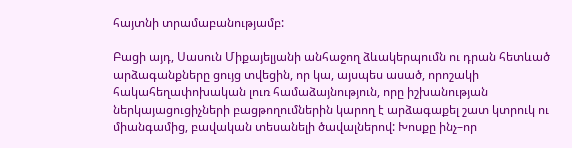հայտնի տրամաբանությամբ:

Բացի այդ, Սասուն Միքայելյանի անհաջող ձևակերպումն ու դրան հետևած արձագանքները ցույց տվեցին, որ կա, այսպես ասած, որոշակի հակահեղափոխական լուռ համաձայնություն, որը իշխանության ներկայացուցիչների բացթողումներին կարող է արձագաքել շատ կտրուկ ու միանգամից, բավական տեսանելի ծավալներով: Խոսքը ինչ–որ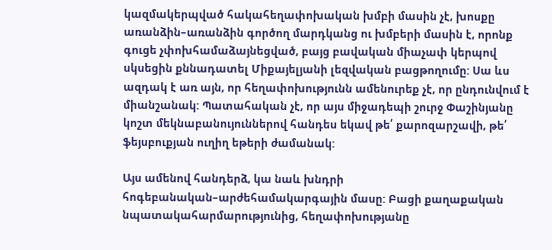կազմակերպված հակահեղափոխական խմբի մասին չէ, խոսքը առանձին–առանձին գործող մարդկանց ու խմբերի մասին է, որոնք գուցե չփոխհամաձայնեցված, բայց բավական միաչափ կերպով սկսեցին քննադատել Միքայելյանի լեզվական բացթողումը: Սա ևս ազդակ է առ այն, որ հեղափոխությունն ամենուրեք չէ, որ ընդունվում է միանշանակ: Պատահական չէ, որ այս միջադեպի շուրջ Փաշինյանը կոշտ մեկնաբանույուններով հանդես եկավ թե՛ քարոզարշավի, թե՛ ֆեյսբուքյան ուղիղ եթերի ժամանակ:

Այս ամենով հանդերձ, կա նաև խնդրի հոգեբանական–արժեհամակարգային մասը: Բացի քաղաքական նպատակահարմարությունից, հեղափոխությանը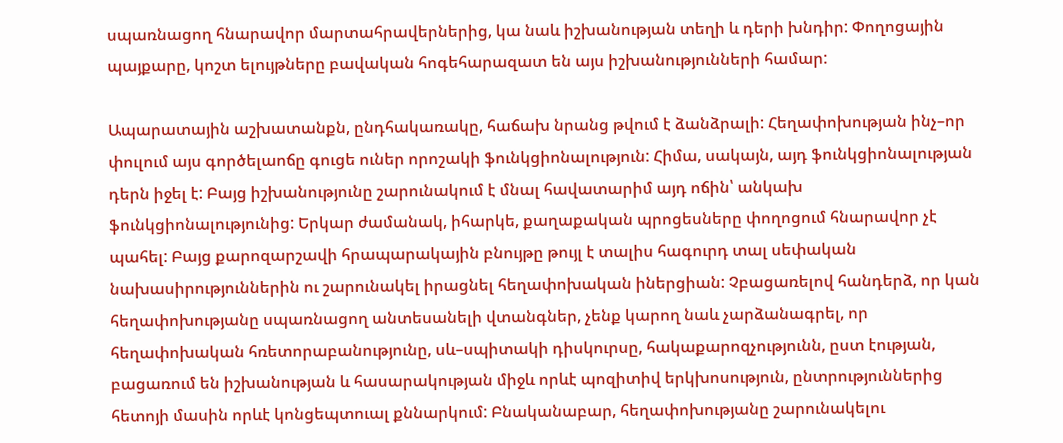սպառնացող հնարավոր մարտահրավերներից, կա նաև իշխանության տեղի և դերի խնդիր: Փողոցային պայքարը, կոշտ ելույթները բավական հոգեհարազատ են այս իշխանությունների համար:

Ապարատային աշխատանքն, ընդհակառակը, հաճախ նրանց թվում է ձանձրալի: Հեղափոխության ինչ–որ փուլում այս գործելաոճը գուցե ուներ որոշակի ֆունկցիոնալություն: Հիմա, սակայն, այդ ֆունկցիոնալության դերն իջել է: Բայց իշխանությունը շարունակում է մնալ հավատարիմ այդ ոճին՝ անկախ ֆունկցիոնալությունից: Երկար ժամանակ, իհարկե, քաղաքական պրոցեսները փողոցում հնարավոր չէ պահել: Բայց քարոզարշավի հրապարակային բնույթը թույլ է տալիս հագուրդ տալ սեփական նախասիրություններին ու շարունակել իրացնել հեղափոխական իներցիան: Չբացառելով հանդերձ, որ կան հեղափոխությանը սպառնացող անտեսանելի վտանգներ, չենք կարող նաև չարձանագրել, որ հեղափոխական հռետորաբանությունը, սև–սպիտակի դիսկուրսը, հակաքարոզչությունն, ըստ էության, բացառում են իշխանության և հասարակության միջև որևէ պոզիտիվ երկխոսություն, ընտրություններից հետոյի մասին որևէ կոնցեպտուալ քննարկում: Բնականաբար, հեղափոխությանը շարունակելու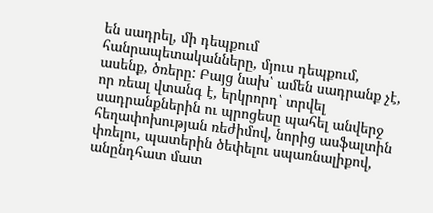են սադրել, մի դեպքում հանրապետականները, մյուս դեպքում, ասենք, ծռերը: Բայց նախ՝ ամեն սադրանք չէ, որ ռեալ վտանգ է, երկրորդ՝ տրվել սադրանքներին ու պրոցեսը պահել անվերջ հեղափոխության ռեժիմով, նորից ասֆալտին փռելու, պատերին ծեփելու սպառնալիքով, անընդհատ մատ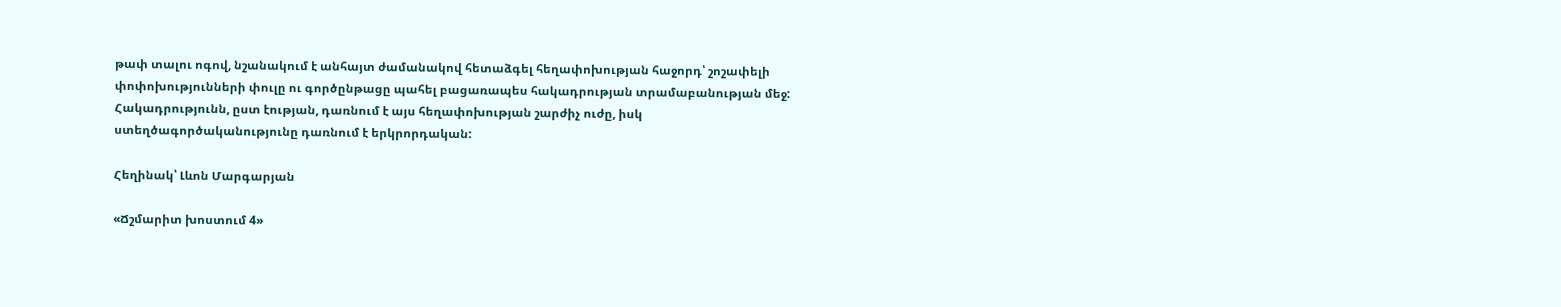թափ տալու ոգով, նշանակում է անհայտ ժամանակով հետաձգել հեղափոխության հաջորդ՝ շոշափելի փոփոխությունների փուլը ու գործընթացը պահել բացառապես հակադրության տրամաբանության մեջ: Հակադրությունն, ըստ էության, դառնում է այս հեղափոխության շարժիչ ուժը, իսկ ստեղծագործականությունը դառնում է երկրորդական:

Հեղինակ՝ Լևոն Մարգարյան

«Ճշմարիտ խոստում 4»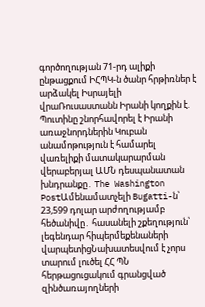գործողության 71-րդ ալիքի ընթացքում ԻՀՊԿ-ն ծանր հրթիռներ է արձակել Իսրայելի վրաՌուսաստանն Իրանի կողքին է. Պուտինը շնորհավորել է Իրանի առաջնորդներին Կուբան անամոթություն է համարել վառելիքի մատակարարման վերաբերյալ ԱՄՆ դեսպանատան խնդրանքը․ The Washington PostԱմենամատչելի Bugatti-ն՝ 23,599 դոլար արժողությամբ հեծանիվը․ հասանելի շքեղություն՝ լեգենդար հիպերմեքենաների վարպետիցՆախատեսվում է չորս տարում լուծել ՀՀ ՊՆ հերթացուցակում գրանցված զինծառայողների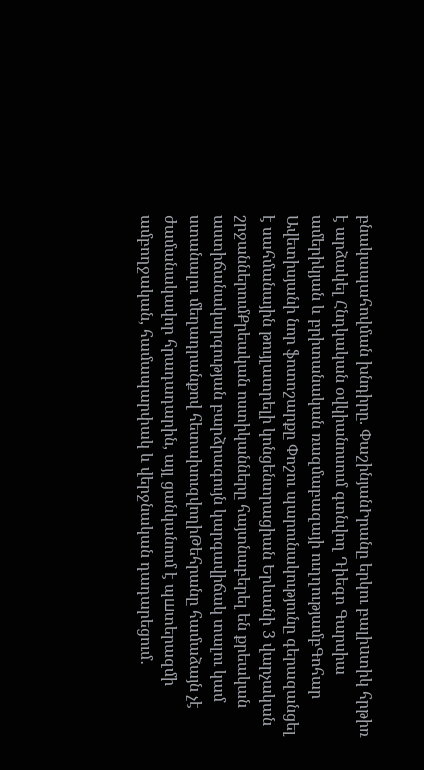բնակապահովման խնդիրը. ՓաշինյանԻրանը երկու բալիuտիկ հրթիռ է արձակել Հնդկական օվկիանոսում գտնվող Դիեգո Գարսիա ամերիկյան և բրիտանական ռազմաբազայի ուղղությամբԳոհար Ավետիսյանի նոր ֆոտոշարքը Փոշու պարունակությունը գերազանցել է սահմանային թույլատրելի կոնցենտրացիան Երևանի 3 վարչական շրջաններումՔրեական ոստիկանները հայտնաբերել են քրեական աստիճանակարգության բարձրագույն կարգավիճակ տալու կամ ստանալու մեղադրանքով հետախուզվողիԹեհրանը համաձայն չէ ժամանակավոր հրադադարին, այլ ցանկանում է պшտերազմի ամբողջական, համապարփակ և վերջնական դադարեցում․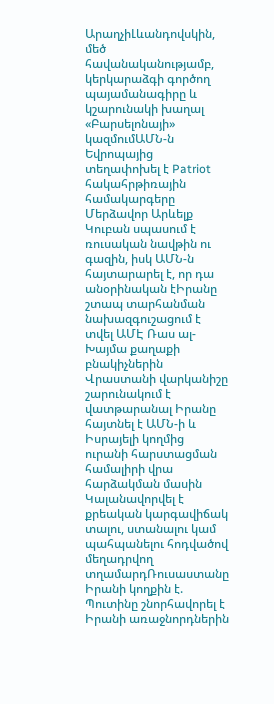ԱրաղչիԼևանդովսկին, մեծ հավանականությամբ, կերկարաձգի գործող պայամանագիրը և կշարունակի խաղալ «Բարսելոնայի» կազմումԱՄՆ-ն Եվրոպայից տեղափոխել է Patriot հակահրթիռային համակարգերը Մերձավոր Արևելք Կուբան սպասում է ռուսական նավթին ու գազին, իսկ ԱՄՆ-ն հայտարարել է, որ դա անօրինական էԻրանը շտապ տարհանման նախազգուշացում է տվել ԱՄԷ Ռաս ալ-Խայմա քաղաքի բնակիչներին Վրաստանի վարկանիշը շարունակում է վատթարանալ Իրանը հայտնել է ԱՄՆ-ի և Իսրայելի կողմից ուրանի հարստացման համալիրի վրա հարձակման մասին Կալանավորվել է քրեական կարգավիճակ տալու, ստանալու կամ պահպանելու հոդվածով մեղադրվող տղամարդՌուսաստանը Իրանի կողքին է. Պուտինը շնորհավորել է Իրանի առաջնորդներին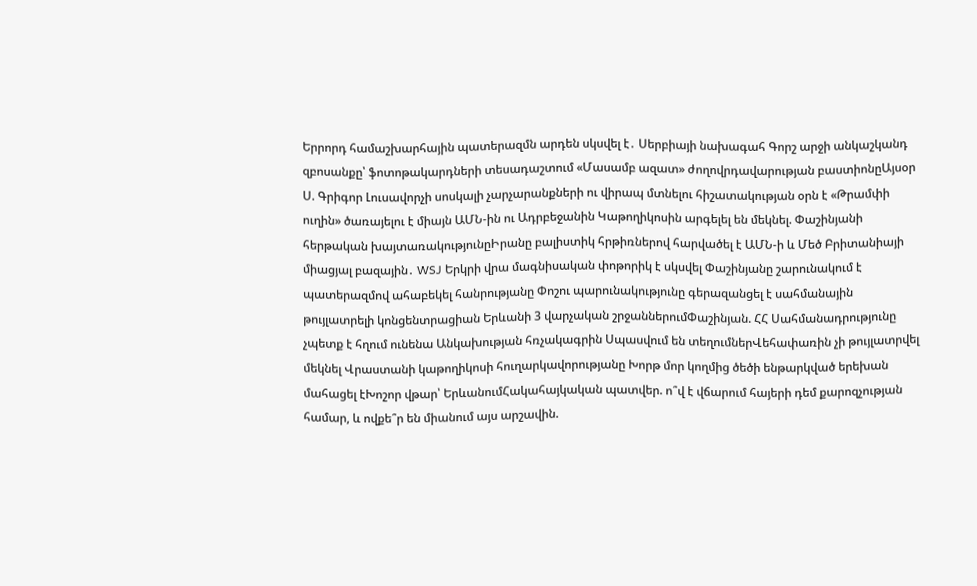Երրորդ համաշխարհային պատերազմն արդեն սկսվել է․ Սերբիայի նախագահ Գորշ արջի անկաշկանդ զբոսանքը՝ ֆոտոթակարդների տեսադաշտում «Մասամբ ազատ» ժողովրդավարության բաստիոնըԱյսօր Ս. Գրիգոր Լուսավորչի սոսկալի չարչարանքների ու վիրապ մտնելու հիշատակության օրն է «Թրամփի ուղին» ծառայելու է միայն ԱՄՆ-ին ու Ադրբեջանին Կաթողիկոսին արգելել են մեկնել. Փաշինյանի հերթական խայտառակությունըԻրանը բալիստիկ հրթիռներով հարվածել է ԱՄՆ-ի և Մեծ Բրիտանիայի միացյալ բազային․ WSJ Երկրի վրա մագնիսական փոթորիկ է սկսվել Փաշինյանը շարունակում է պատերազմով ահաբեկել հանրությանը Փոշու պարունակությունը գերազանցել է սահմանային թույլատրելի կոնցենտրացիան Երևանի 3 վարչական շրջաններումՓաշինյան. ՀՀ Սահմանադրությունը չպետք է հղում ունենա Անկախության հռչակագրին Սպասվում են տեղումներՎեհափառին չի թույլատրվել մեկնել Վրաստանի կաթողիկոսի հուղարկավորությանը Խորթ մոր կողմից ծեծի ենթարկված երեխան մահացել էԽոշոր վթար՝ ԵրևանումՀակահայկական պատվեր. ո՞վ է վճարում հայերի դեմ քարոզչության համար, և ովքե՞ր են միանում այս արշավին.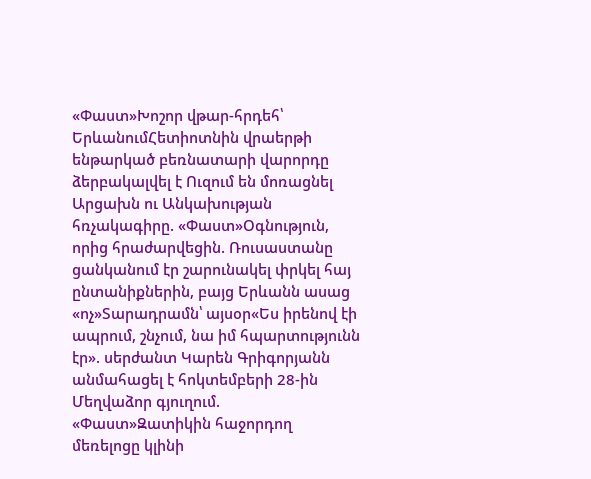«Փաստ»Խոշոր վթար-հրդեհ՝ ԵրևանումՀետիոտնին վրաերթի ենթարկած բեռնատարի վարորդը ձերբակալվել է Ուզում են մոռացնել Արցախն ու Անկախության հռչակագիրը. «Փաստ»Օգնություն, որից հրաժարվեցին. Ռուսաստանը ցանկանում էր շարունակել փրկել հայ ընտանիքներին, բայց Երևանն ասաց «ոչ»Տարադրամն՝ այսօր«Ես իրենով էի ապրում, շնչում, նա իմ հպարտությունն էր». սերժանտ Կարեն Գրիգորյանն անմահացել է հոկտեմբերի 28-ին Մեղվաձոր գյուղում. «Փաստ»Զատիկին հաջորդող մեռելոցը կլինի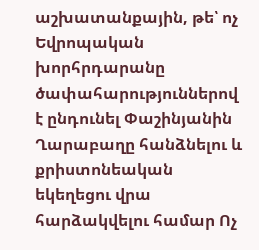աշխատանքային, թե՝ ոչ Եվրոպական խորհրդարանը ծափահարություններով է ընդունել Փաշինյանին Ղարաբաղը հանձնելու և քրիստոնեական եկեղեցու վրա հարձակվելու համար Ոչ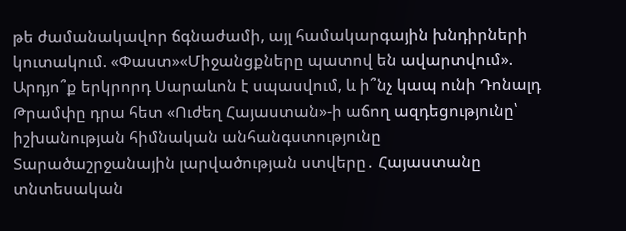թե ժամանակավոր ճգնաժամի, այլ համակարգային խնդիրների կուտակում. «Փաստ»«Միջանցքները պատով են ավարտվում». Արդյո՞ք երկրորդ Սարաևոն է սպասվում, և ի՞նչ կապ ունի Դոնալդ Թրամփը դրա հետ «Ուժեղ Հայաստան»-ի աճող ազդեցությունը՝ իշխանության հիմնական անհանգստությունը Տարածաշրջանային լարվածության ստվերը․ Հայաստանը տնտեսական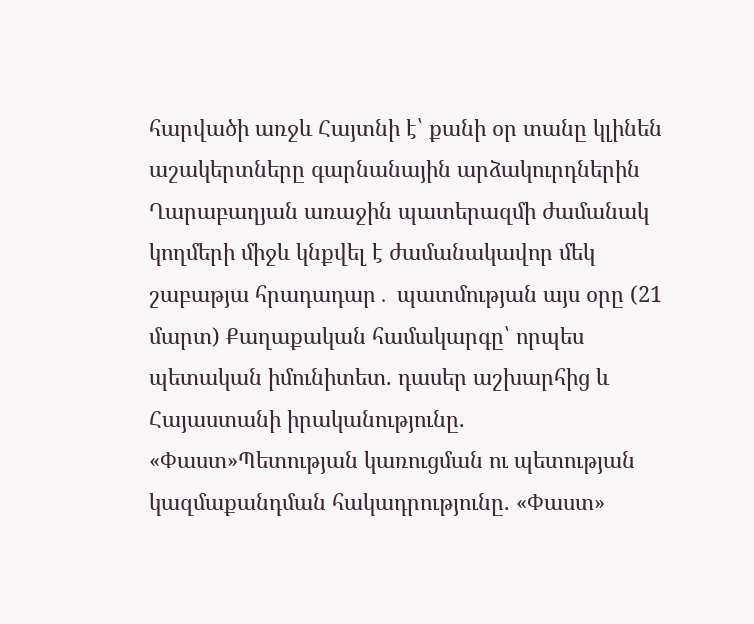հարվածի առջև Հայտնի է՝ քանի օր տանը կլինեն աշակերտները գարնանային արձակուրդներին Ղարաբաղյան առաջին պատերազմի ժամանակ կողմերի միջև կնքվել է ժամանակավոր մեկ շաբաթյա հրադադար․ պատմության այս օրը (21 մարտ) Քաղաքական համակարգը՝ որպես պետական իմունիտետ. դասեր աշխարհից և Հայաստանի իրականությունը. «Փաստ»Պետության կառուցման ու պետության կազմաքանդման հակադրությունը. «Փաստ»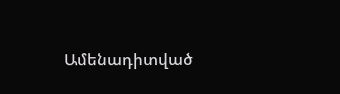Ամենադիտված